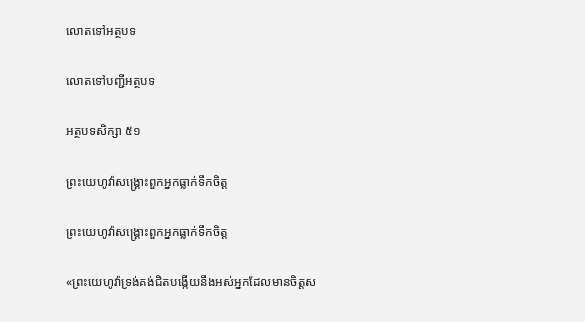លោតទៅអត្ថបទ

លោតទៅបញ្ជីអត្ថបទ

អត្ថបទសិក្សា ៥១

ព្រះយេហូវ៉ាសង្គ្រោះពួកអ្នកធ្លាក់ទឹកចិត្ត

ព្រះយេហូវ៉ាសង្គ្រោះពួកអ្នកធ្លាក់ទឹកចិត្ត

«ព្រះយេហូវ៉ាទ្រង់គង់ជិតបង្កើយនឹងអស់អ្នកដែលមានចិត្តស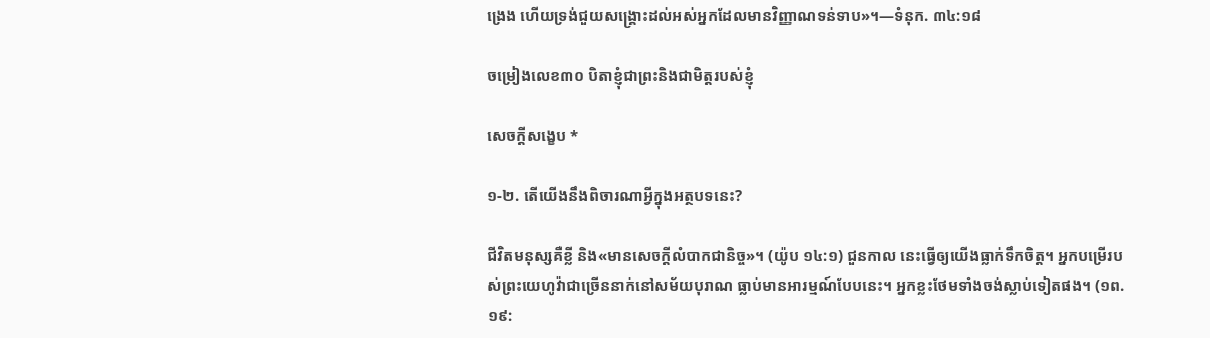ង្រេង ហើយទ្រង់ជួយសង្គ្រោះដល់អស់អ្នកដែលមានវិញ្ញាណទន់ទាប»។—ទំនុក. ៣៤:១៨

ចម្រៀងលេខ៣០ បិតាខ្ញុំជាព្រះនិងជាមិត្តរបស់ខ្ញុំ

សេចក្ដីសង្ខេប *

១-២. តើយើងនឹងពិចារណាអ្វីក្នុងអត្ថបទនេះ?

ជីវិតមនុស្សគឺខ្លី និង«មានសេចក្ដីលំបាកជានិច្ច»។ (យ៉ូប ១៤:១) ជួនកាល នេះធ្វើឲ្យយើងធ្លាក់ទឹកចិត្ត។ អ្នកបម្រើរបស់ព្រះយេហូវ៉ាជាច្រើននាក់នៅសម័យបុរាណ ធ្លាប់មានអារម្មណ៍បែបនេះ។ អ្នកខ្លះថែមទាំងចង់ស្លាប់ទៀតផង។ (១ព. ១៩: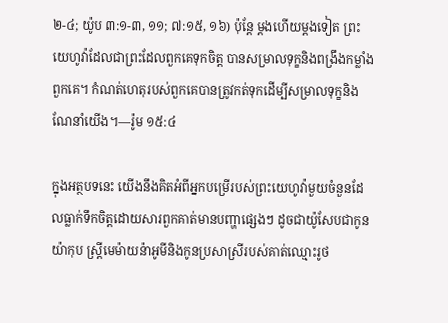២-៤; យ៉ូប ៣:១-៣, ១១; ៧:១៥, ១៦) ប៉ុន្តែ ម្ដងហើយម្ដងទៀត ព្រះយេហូវ៉ាដែលជាព្រះដែលពួកគេទុកចិត្ត បានសម្រាលទុក្ខនិងពង្រឹងកម្លាំងពួកគេ។ កំណត់ហេតុរបស់ពួកគេបានត្រូវកត់ទុកដើម្បីសម្រាលទុក្ខនិងណែនាំយើង។—រ៉ូម ១៥:៤

ក្នុងអត្ថបទនេះ យើងនឹងគិតអំពីអ្នកបម្រើរបស់ព្រះយេហូវ៉ាមួយចំនួនដែលធ្លាក់ទឹកចិត្តដោយសារពួកគាត់មានបញ្ហាផ្សេងៗ ដូចជាយ៉ូសែបជាកូនយ៉ាកុប ស្ត្រីមេម៉ាយន៉ាអូមីនិងកូនប្រសាស្រីរបស់គាត់ឈ្មោះរូថ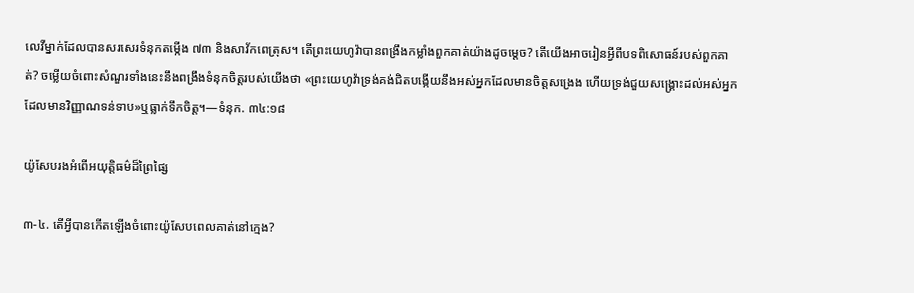លេវីម្នាក់ដែលបានសរសេរទំនុកតម្កើង ៧៣ និងសាវ័កពេត្រុស។ តើព្រះយេហូវ៉ាបានពង្រឹងកម្លាំងពួកគាត់យ៉ាងដូចម្ដេច? តើយើងអាចរៀនអ្វីពីបទពិសោធន៍របស់ពួកគាត់? ចម្លើយចំពោះសំណួរទាំងនេះនឹងពង្រឹងទំនុកចិត្តរបស់យើងថា «ព្រះយេហូវ៉ាទ្រង់គង់ជិតបង្កើយនឹងអស់អ្នកដែលមានចិត្តសង្រេង ហើយទ្រង់ជួយសង្គ្រោះដល់អស់អ្នកដែលមានវិញ្ញាណទន់ទាប»ឬធ្លាក់ទឹកចិត្ត។—ទំនុក. ៣៤:១៨

យ៉ូសែបរងអំពើអយុត្តិធម៌ដ៏ព្រៃផ្សៃ

៣-៤. តើអ្វីបានកើតឡើងចំពោះយ៉ូសែបពេលគាត់នៅក្មេង?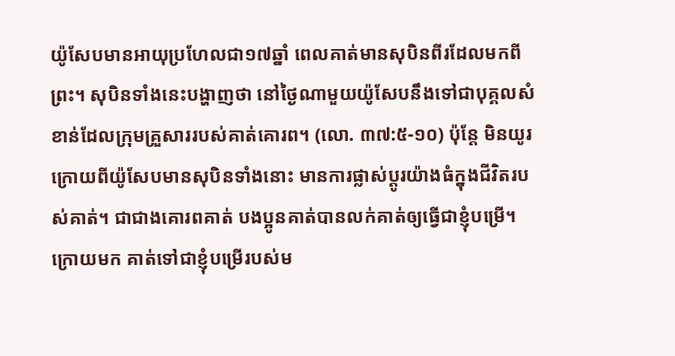យ៉ូសែបមានអាយុប្រហែលជា១៧ឆ្នាំ ពេលគាត់មានសុបិនពីរដែលមកពីព្រះ។ សុបិនទាំងនេះបង្ហាញថា នៅថ្ងៃណាមួយយ៉ូសែបនឹងទៅជាបុគ្គលសំខាន់ដែលក្រុមគ្រួសាររបស់គាត់គោរព។ (លោ. ៣៧:៥-១០) ប៉ុន្តែ មិនយូរក្រោយពីយ៉ូសែបមានសុបិនទាំងនោះ មានការផ្លាស់ប្ដូរយ៉ាងធំក្នុងជីវិតរបស់គាត់។ ជាជាងគោរពគាត់ បងប្អូនគាត់បានលក់គាត់ឲ្យធ្វើជាខ្ញុំបម្រើ។ ក្រោយមក គាត់ទៅជាខ្ញុំបម្រើរបស់ម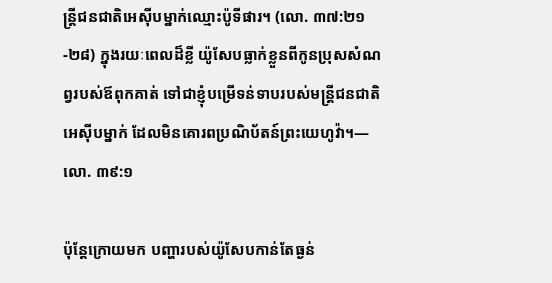ន្ត្រីជនជាតិអេស៊ីបម្នាក់ឈ្មោះប៉ូទីផារ។ (លោ. ៣៧:២១-២៨) ក្នុងរយៈពេលដ៏ខ្លី យ៉ូសែបធ្លាក់ខ្លួនពីកូនប្រុសសំណព្វរបស់ឪពុកគាត់ ទៅជាខ្ញុំបម្រើទន់ទាបរបស់មន្ត្រីជនជាតិអេស៊ីបម្នាក់ ដែលមិនគោរពប្រណិប័តន៍ព្រះយេហូវ៉ា។—លោ. ៣៩:១

ប៉ុន្តែក្រោយមក បញ្ហារបស់យ៉ូសែបកាន់តែធ្ងន់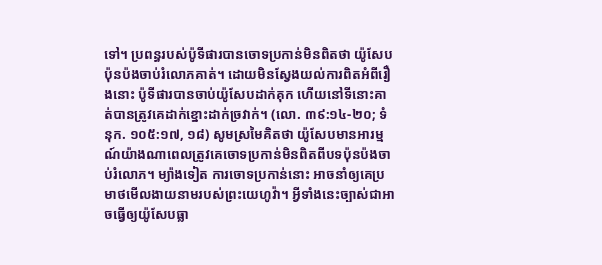ទៅ។ ប្រពន្ធរបស់ប៉ូទីផារបានចោទប្រកាន់មិនពិតថា យ៉ូសែបប៉ុនប៉ងចាប់រំលោភគាត់។ ដោយមិនស្វែងយល់ការពិតអំពីរឿងនោះ ប៉ូទីផារបានចាប់យ៉ូសែបដាក់គុក ហើយនៅទីនោះគាត់បានត្រូវគេដាក់ខ្នោះដាក់ច្រវាក់។ (លោ. ៣៩:១៤-២០; ទំនុក. ១០៥:១៧, ១៨) សូមស្រមៃគិតថា យ៉ូសែបមានអារម្មណ៍យ៉ាងណាពេលត្រូវគេចោទប្រកាន់មិនពិតពីបទប៉ុនប៉ងចាប់រំលោភ។ ម្យ៉ាងទៀត ការចោទប្រកាន់នោះ អាចនាំឲ្យគេប្រមាថមើលងាយនាមរបស់ព្រះយេហូវ៉ា។ អ្វីទាំងនេះច្បាស់ជាអាចធ្វើឲ្យយ៉ូសែបធ្លា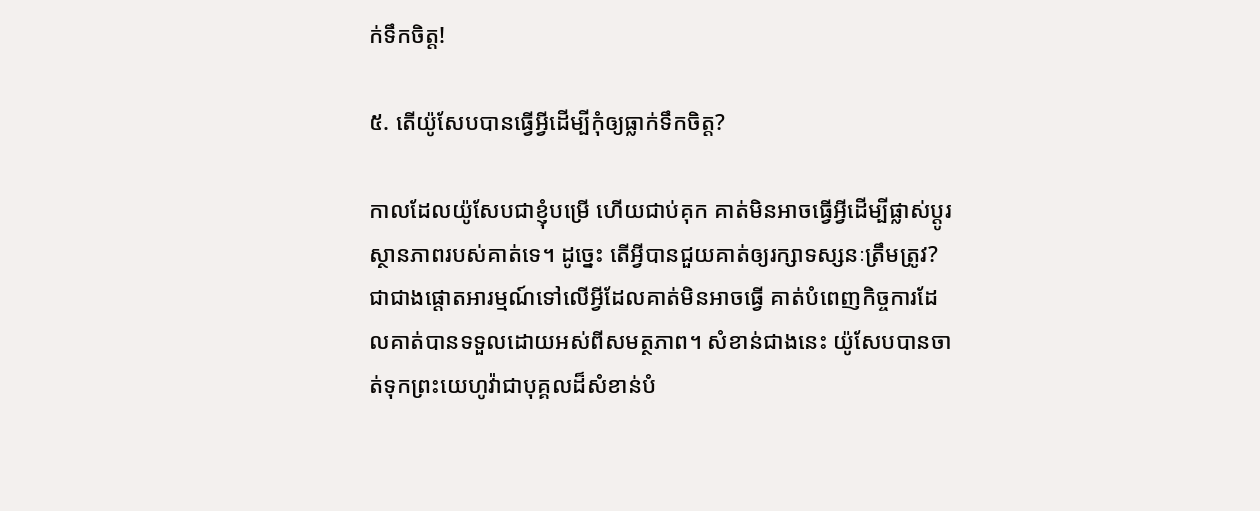ក់ទឹកចិត្ត!

៥. តើយ៉ូសែបបានធ្វើអ្វីដើម្បីកុំឲ្យធ្លាក់ទឹកចិត្ត?

កាលដែលយ៉ូសែបជាខ្ញុំបម្រើ ហើយជាប់គុក គាត់មិនអាចធ្វើអ្វីដើម្បីផ្លាស់ប្ដូរស្ថានភាពរបស់គាត់ទេ។ ដូច្នេះ តើអ្វីបានជួយគាត់ឲ្យរក្សាទស្សនៈត្រឹមត្រូវ? ជាជាងផ្ដោតអារម្មណ៍ទៅលើអ្វីដែលគាត់មិនអាចធ្វើ គាត់បំពេញកិច្ចការដែលគាត់បានទទួលដោយអស់ពីសមត្ថភាព។ សំខាន់ជាងនេះ យ៉ូសែបបានចាត់ទុកព្រះយេហូវ៉ាជាបុគ្គលដ៏សំខាន់បំ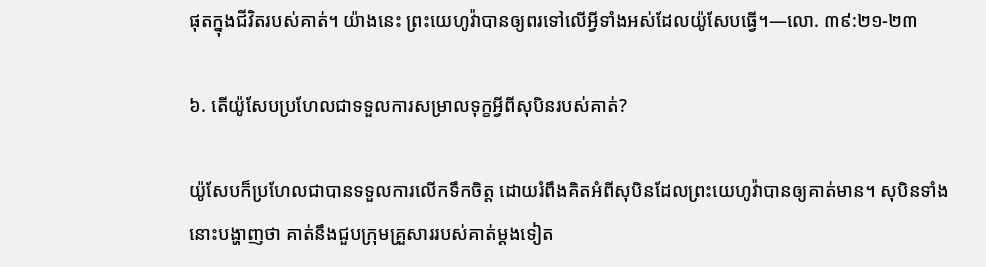ផុតក្នុងជីវិតរបស់គាត់។ យ៉ាងនេះ ព្រះយេហូវ៉ាបានឲ្យពរទៅលើអ្វីទាំងអស់ដែលយ៉ូសែបធ្វើ។—លោ. ៣៩:២១-២៣

៦. តើយ៉ូសែបប្រហែលជាទទួលការសម្រាលទុក្ខអ្វីពីសុបិនរបស់គាត់?

យ៉ូសែបក៏ប្រហែលជាបានទទួលការលើកទឹកចិត្ត ដោយរំពឹងគិតអំពីសុបិនដែលព្រះយេហូវ៉ាបានឲ្យគាត់មាន។ សុបិនទាំងនោះបង្ហាញថា គាត់នឹងជួបក្រុមគ្រួសាររបស់គាត់ម្ដងទៀត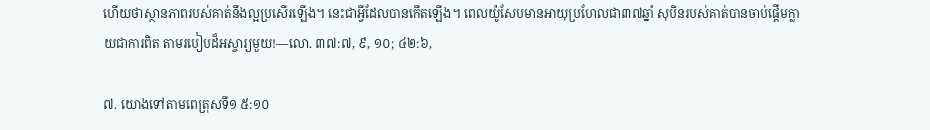ហើយថាស្ថានភាពរបស់គាត់នឹងល្អប្រសើរឡើង។ នេះជាអ្វីដែលបានកើតឡើង។ ពេលយ៉ូសែបមានអាយុប្រហែលជា៣៧ឆ្នាំ សុបិនរបស់គាត់បានចាប់ផ្ដើមក្លាយជាការពិត តាមរបៀបដ៏អស្ចារ្យមួយ!—លោ. ៣៧:៧, ៩, ១០; ៤២:៦,

៧. យោងទៅតាមពេត្រុសទី១ ៥:១០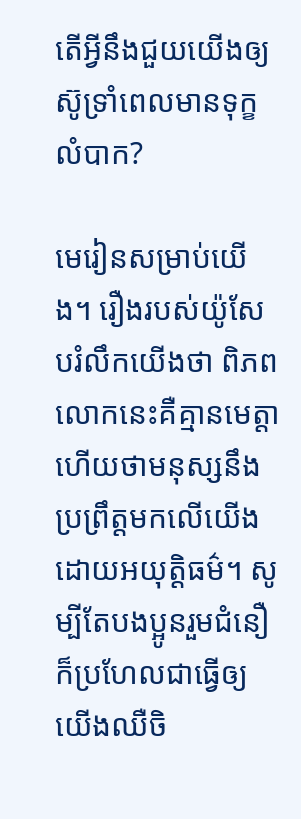តើអ្វីនឹងជួយយើងឲ្យស៊ូទ្រាំពេលមានទុក្ខលំបាក?

មេរៀនសម្រាប់យើង។ រឿងរបស់យ៉ូសែបរំលឹកយើងថា ពិភពលោកនេះគឺគ្មានមេត្តា ហើយថាមនុស្សនឹងប្រព្រឹត្តមកលើយើងដោយអយុត្តិធម៌។ សូម្បីតែបងប្អូនរួមជំនឿ ក៏ប្រហែលជាធ្វើឲ្យយើងឈឺចិ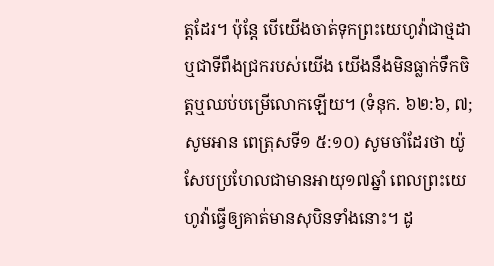ត្តដែរ។ ប៉ុន្តែ បើយើងចាត់ទុកព្រះយេហូវ៉ាជាថ្មដាឬជាទីពឹងជ្រករបស់យើង យើងនឹងមិនធ្លាក់ទឹកចិត្តឬឈប់បម្រើលោកឡើយ។ (ទំនុក. ៦២:៦, ៧; សូមអាន ពេត្រុសទី១ ៥:១០) សូមចាំដែរថា យ៉ូសែបប្រហែលជាមានអាយុ១៧ឆ្នាំ ពេលព្រះយេហូវ៉ាធ្វើឲ្យគាត់មានសុបិនទាំងនោះ។ ដូ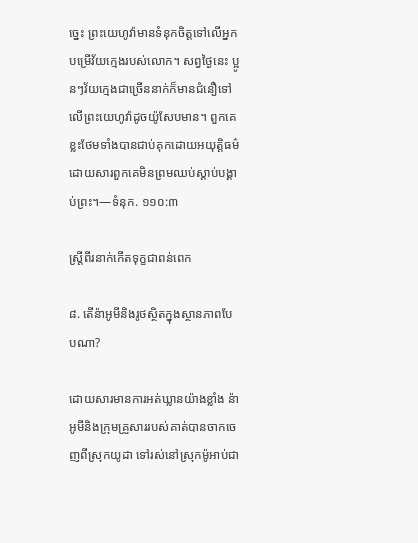ច្នេះ ព្រះយេហូវ៉ាមានទំនុកចិត្តទៅលើអ្នកបម្រើវ័យក្មេងរបស់លោក។ សព្វថ្ងៃនេះ ប្អូនៗវ័យក្មេងជាច្រើននាក់ក៏មានជំនឿទៅលើព្រះយេហូវ៉ាដូចយ៉ូសែបមាន។ ពួកគេខ្លះថែមទាំងបានជាប់គុកដោយអយុត្តិធម៌ ដោយសារពួកគេមិនព្រមឈប់ស្ដាប់បង្គាប់ព្រះ។—ទំនុក. ១១០:៣

ស្ត្រីពីរនាក់កើតទុក្ខជាពន់ពេក

៨. តើន៉ាអូមីនិងរូថស្ថិតក្នុងស្ថានភាពបែបណា?

ដោយសារមានការអត់ឃ្លានយ៉ាងខ្លាំង ន៉ាអូមីនិងក្រុមគ្រួសាររបស់គាត់បានចាកចេញពីស្រុកយូដា ទៅរស់នៅស្រុកម៉ូអាប់ជា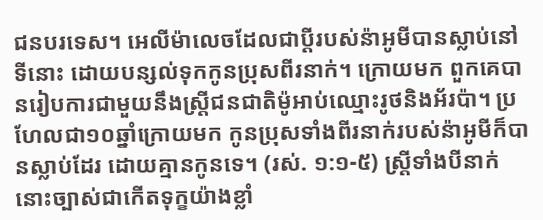ជនបរទេស។ អេលីម៉ាលេចដែលជាប្ដីរបស់ន៉ាអូមីបានស្លាប់នៅទីនោះ ដោយបន្សល់ទុកកូនប្រុសពីរនាក់។ ក្រោយមក ពួកគេបានរៀបការជាមួយនឹងស្ត្រីជនជាតិម៉ូអាប់ឈ្មោះរូថនិងអ័រប៉ា។ ប្រហែលជា១០ឆ្នាំក្រោយមក កូនប្រុសទាំងពីរនាក់របស់ន៉ាអូមីក៏បានស្លាប់ដែរ ដោយគ្មានកូនទេ។ (រស់. ១:១-៥) ស្ត្រីទាំងបីនាក់នោះច្បាស់ជាកើតទុក្ខយ៉ាងខ្លាំ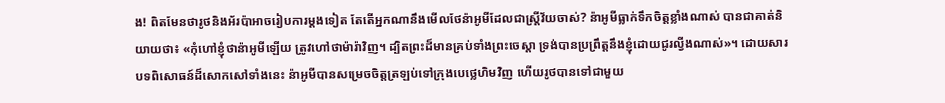ង! ពិតមែនថារូថនិងអ័រប៉ាអាចរៀបការម្ដងទៀត តែតើអ្នកណានឹងមើលថែន៉ាអូមីដែលជាស្ត្រីវ័យចាស់? ន៉ាអូមីធ្លាក់ទឹកចិត្តខ្លាំងណាស់ បានជាគាត់និយាយថា៖ «កុំហៅខ្ញុំថាន៉ាអូមីឡើយ ត្រូវហៅថាម៉ារ៉ាវិញ។ ដ្បិតព្រះដ៏មានគ្រប់ទាំងព្រះចេស្ដា ទ្រង់បានប្រព្រឹត្តនឹងខ្ញុំដោយជូរល្វីងណាស់»។ ដោយសារបទពិសោធន៍ដ៏សោកសៅទាំងនេះ ន៉ាអូមីបានសម្រេចចិត្តត្រឡប់ទៅក្រុងបេថ្លេហិមវិញ ហើយរូថបានទៅជាមួយ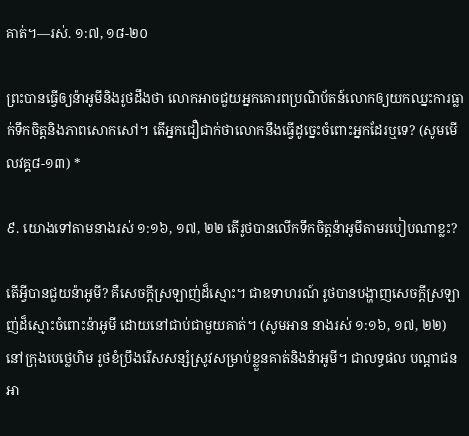គាត់។—រស់. ១:៧, ១៨-២០

ព្រះបានធ្វើឲ្យន៉ាអូមីនិងរូថដឹងថា លោកអាចជួយអ្នកគោរពប្រណិប័តន៍លោកឲ្យយកឈ្នះការធ្លាក់ទឹកចិត្តនិងភាពសោកសៅ។ តើអ្នកជឿជាក់ថាលោកនឹងធ្វើដូច្នេះចំពោះអ្នកដែរឬទេ? (សូមមើលវគ្គ៨-១៣) *

៩. យោងទៅតាមនាងរស់ ១:១៦, ១៧, ២២ តើរូថបានលើកទឹកចិត្តន៉ាអូមីតាមរបៀបណាខ្លះ?

តើអ្វីបានជួយន៉ាអូមី? គឺសេចក្ដីស្រឡាញ់ដ៏ស្មោះ។ ជាឧទាហរណ៍ រូថបានបង្ហាញសេចក្ដីស្រឡាញ់ដ៏ស្មោះចំពោះន៉ាអូមី ដោយនៅជាប់ជាមួយគាត់។ (សូមអាន នាងរស់ ១:១៦, ១៧, ២២) នៅក្រុងបេថ្លេហិម រូថខំប្រឹងរើសសន្សំស្រូវសម្រាប់ខ្លួនគាត់និងន៉ាអូមី។ ជាលទ្ធផល បណ្ដាជនអា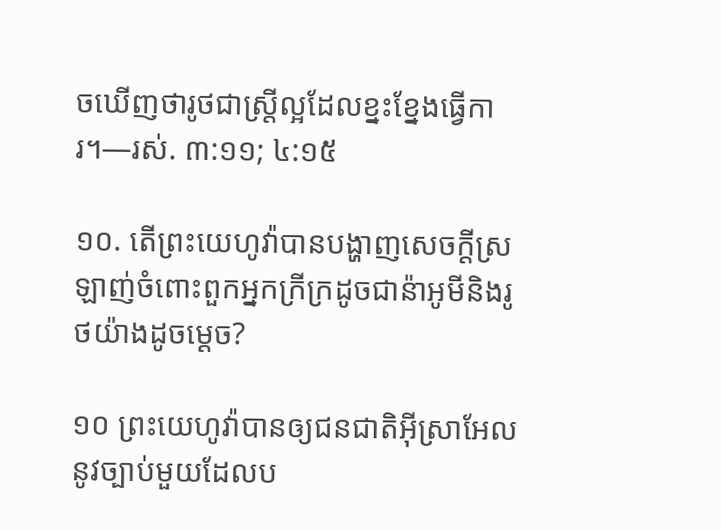ចឃើញថារូថជាស្ត្រីល្អដែលខ្នះខ្នែងធ្វើការ។—រស់. ៣:១១; ៤:១៥

១០. តើព្រះយេហូវ៉ាបានបង្ហាញសេចក្ដីស្រឡាញ់ចំពោះពួកអ្នកក្រីក្រដូចជាន៉ាអូមីនិងរូថយ៉ាងដូចម្ដេច?

១០ ព្រះយេហូវ៉ាបានឲ្យជនជាតិអ៊ីស្រាអែលនូវច្បាប់មួយដែលប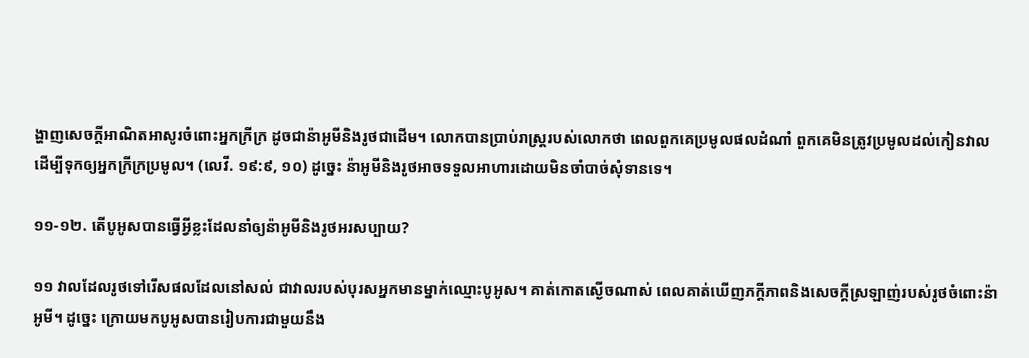ង្ហាញសេចក្ដីអាណិតអាសូរចំពោះអ្នកក្រីក្រ ដូចជាន៉ាអូមីនិងរូថជាដើម។ លោកបានប្រាប់រាស្ត្ររបស់លោកថា ពេលពួកគេប្រមូលផលដំណាំ ពួកគេមិនត្រូវប្រមូលដល់កៀនវាល ដើម្បីទុកឲ្យអ្នកក្រីក្រប្រមូល។ (លេវី. ១៩:៩, ១០) ដូច្នេះ ន៉ាអូមីនិងរូថអាចទទួលអាហារដោយមិនចាំបាច់សុំទានទេ។

១១-១២. តើបូអូសបានធ្វើអ្វីខ្លះដែលនាំឲ្យន៉ាអូមីនិងរូថអរសប្បាយ?

១១ វាលដែលរូថទៅរើសផលដែលនៅសល់ ជាវាលរបស់បុរសអ្នកមានម្នាក់ឈ្មោះបូអូស។ គាត់កោតស្ងើចណាស់ ពេលគាត់ឃើញភក្ដីភាពនិងសេចក្ដីស្រឡាញ់របស់រូថចំពោះន៉ាអូមី។ ដូច្នេះ ក្រោយមកបូអូសបានរៀបការជាមួយនឹង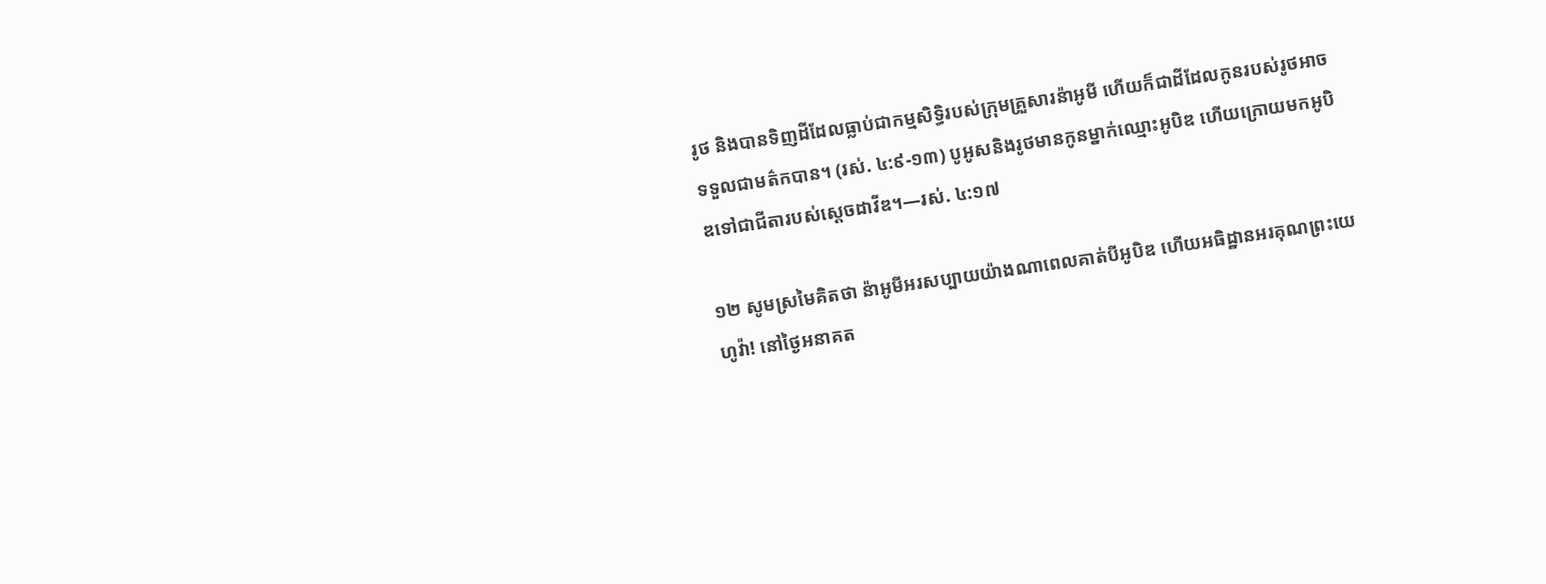រូថ និងបានទិញដីដែលធ្លាប់ជាកម្មសិទ្ធិរបស់ក្រុមគ្រួសារន៉ាអូមី ហើយក៏ជាដីដែលកូនរបស់រូថអាចទទួលជាមត៌កបាន។ (រស់. ៤:៩-១៣) បូអូសនិងរូថមានកូនម្នាក់ឈ្មោះអូបិឌ ហើយក្រោយមកអូបិឌទៅជាជីតារបស់ស្ដេចដាវីឌ។—រស់. ៤:១៧

១២ សូមស្រមៃគិតថា ន៉ាអូមីអរសប្បាយយ៉ាងណាពេលគាត់បីអូបិឌ ហើយអធិដ្ឋានអរគុណព្រះយេហូវ៉ា! នៅថ្ងៃអនាគត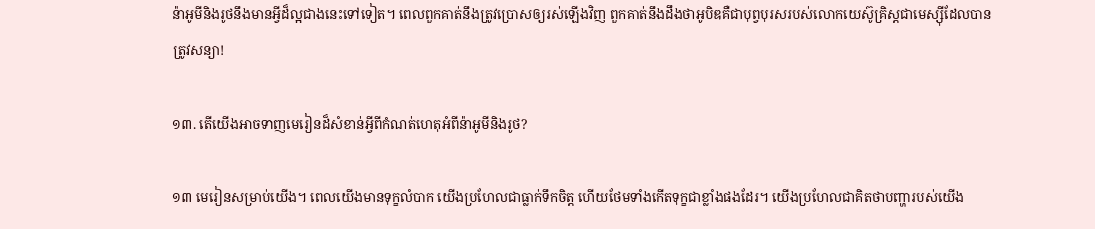ន៉ាអូមីនិងរូថនឹងមានអ្វីដ៏ល្អជាងនេះទៅទៀត។ ពេលពួកគាត់នឹងត្រូវប្រោសឲ្យរស់ឡើងវិញ ពួកគាត់នឹងដឹងថាអូបិឌគឺជាបុព្វបុរសរបស់លោកយេស៊ូគ្រិស្តជាមេស្ស៊ីដែលបានត្រូវសន្យា!

១៣. តើយើងអាចទាញមេរៀនដ៏សំខាន់អ្វីពីកំណត់ហេតុអំពីន៉ាអូមីនិងរូថ?

១៣ មេរៀនសម្រាប់យើង។ ពេលយើងមានទុក្ខលំបាក យើងប្រហែលជាធ្លាក់ទឹកចិត្ត ហើយថែមទាំងកើតទុក្ខជាខ្លាំងផងដែរ។ យើងប្រហែលជាគិតថាបញ្ហារបស់យើង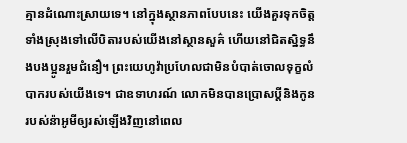គ្មានដំណោះស្រាយទេ។ នៅក្នុងស្ថានភាពបែបនេះ យើងគួរទុកចិត្តទាំងស្រុងទៅលើបិតារបស់យើងនៅស្ថានសួគ៌ ហើយនៅជិតស្និទ្ធនឹងបងប្អូនរួមជំនឿ។ ព្រះយេហូវ៉ាប្រហែលជាមិនបំបាត់ចោលទុក្ខលំបាករបស់យើងទេ។ ជាឧទាហរណ៍ លោកមិនបានប្រោសប្ដីនិងកូនរបស់ន៉ាអូមីឲ្យរស់ឡើងវិញនៅពេល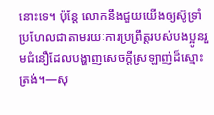នោះទេ។ ប៉ុន្តែ លោកនឹងជួយយើងឲ្យស៊ូទ្រាំ ប្រហែលជាតាមរយៈការប្រព្រឹត្តរបស់បងប្អូនរួមជំនឿដែលបង្ហាញសេចក្ដីស្រឡាញ់ដ៏ស្មោះត្រង់។—សុ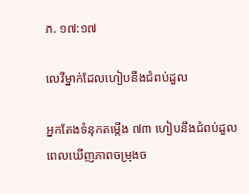ភ. ១៧:១៧

លេវីម្នាក់ដែលហៀបនឹងជំពប់ដួល

អ្នកតែងទំនុកតម្កើង ៧៣ ហៀបនឹងជំពប់ដួល ពេលឃើញភាពចម្រុងច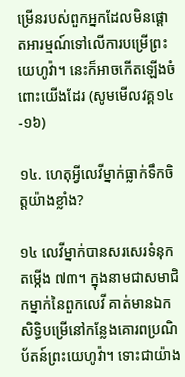ម្រើនរបស់ពួកអ្នកដែលមិនផ្ដោតអារម្មណ៍ទៅលើការបម្រើព្រះយេហូវ៉ា។ នេះក៏អាចកើតឡើងចំពោះយើងដែរ (សូមមើលវគ្គ១៤-១៦)

១៤. ហេតុអ្វីលេវីម្នាក់ធ្លាក់ទឹកចិត្តយ៉ាងខ្លាំង?

១៤ លេវីម្នាក់បានសរសេរទំនុកតម្កើង ៧៣។ ក្នុងនាមជាសមាជិកម្នាក់នៃពួកលេវី គាត់មានឯកសិទ្ធិបម្រើនៅកន្លែងគោរពប្រណិប័តន៍ព្រះយេហូវ៉ា។ ទោះជាយ៉ាង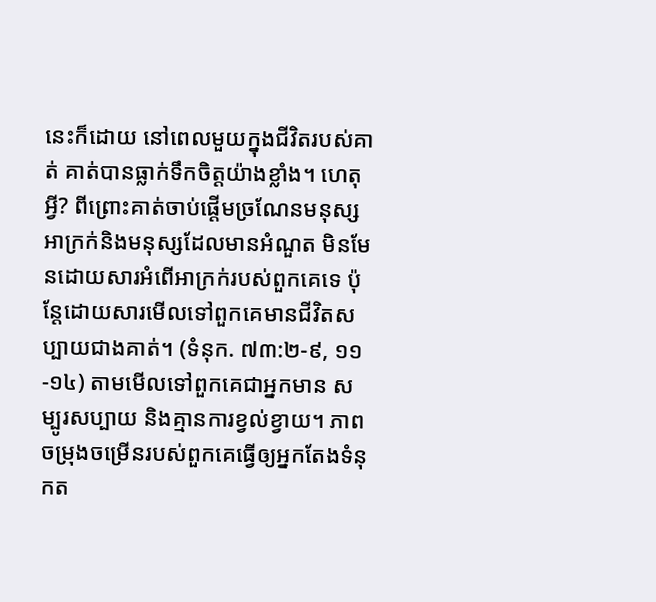នេះក៏ដោយ នៅពេលមួយក្នុងជីវិតរបស់គាត់ គាត់បានធ្លាក់ទឹកចិត្តយ៉ាងខ្លាំង។ ហេតុអ្វី? ពីព្រោះគាត់ចាប់ផ្ដើមច្រណែនមនុស្សអាក្រក់និងមនុស្សដែលមានអំណួត មិនមែនដោយសារអំពើអាក្រក់របស់ពួកគេទេ ប៉ុន្តែដោយសារមើលទៅពួកគេមានជីវិតសប្បាយជាងគាត់។ (ទំនុក. ៧៣:២-៩, ១១-១៤) តាមមើលទៅពួកគេជាអ្នកមាន សម្បូរសប្បាយ និងគ្មានការខ្វល់ខ្វាយ។ ភាពចម្រុងចម្រើនរបស់ពួកគេធ្វើឲ្យអ្នកតែងទំនុកត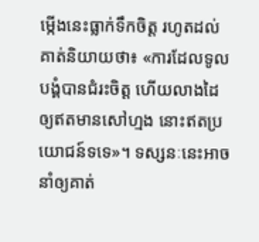ម្កើងនេះធ្លាក់ទឹកចិត្ត រហូតដល់គាត់និយាយថា៖ «ការដែលទូលបង្គំបានជំរះចិត្ត ហើយលាងដៃឲ្យឥតមានសៅហ្មង នោះឥតប្រយោជន៍ទទេ»។ ទស្សនៈនេះអាចនាំឲ្យគាត់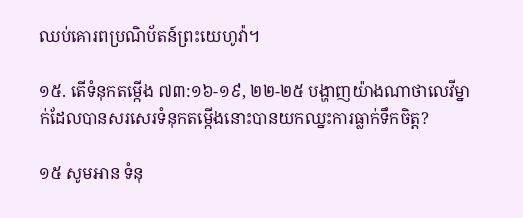ឈប់គោរពប្រណិប័តន៍ព្រះយេហូវ៉ា។

១៥. តើទំនុកតម្កើង ៧៣:១៦-១៩, ២២-២៥ បង្ហាញយ៉ាងណាថាលេវីម្នាក់ដែលបានសរសេរទំនុកតម្កើងនោះបានយកឈ្នះការធ្លាក់ទឹកចិត្ត?

១៥ សូមអាន ទំនុ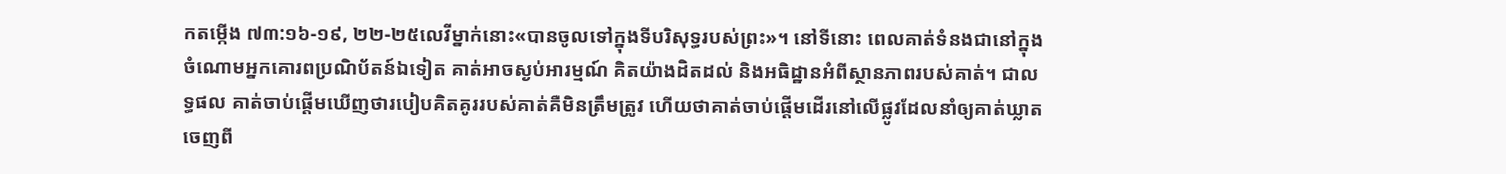កតម្កើង ៧៣:១៦-១៩, ២២-២៥លេវីម្នាក់នោះ«បានចូលទៅក្នុងទីបរិសុទ្ធរបស់ព្រះ»។ នៅទីនោះ ពេលគាត់ទំនងជានៅក្នុងចំណោមអ្នកគោរពប្រណិប័តន៍ឯទៀត គាត់អាចស្ងប់អារម្មណ៍ គិតយ៉ាងដិតដល់ និងអធិដ្ឋានអំពីស្ថានភាពរបស់គាត់។ ជាលទ្ធផល គាត់ចាប់ផ្ដើមឃើញថារបៀបគិតគូររបស់គាត់គឺមិនត្រឹមត្រូវ ហើយថាគាត់ចាប់ផ្ដើមដើរនៅលើផ្លូវដែលនាំឲ្យគាត់ឃ្លាតចេញពី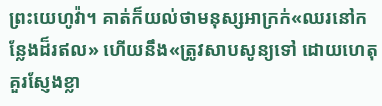ព្រះយេហូវ៉ា។ គាត់ក៏យល់ថាមនុស្សអាក្រក់«ឈរនៅកន្លែងដ៏រឥល» ហើយនឹង«ត្រូវសាបសូន្យទៅ ដោយហេតុគួរស្ញែងខ្លា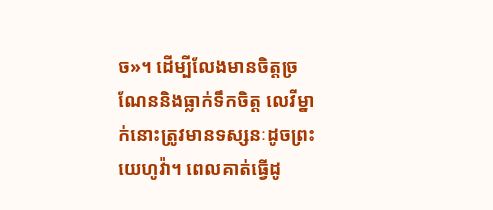ច»។ ដើម្បីលែងមានចិត្តច្រណែននិងធ្លាក់ទឹកចិត្ត លេវីម្នាក់នោះត្រូវមានទស្សនៈដូចព្រះយេហូវ៉ា។ ពេលគាត់ធ្វើដូ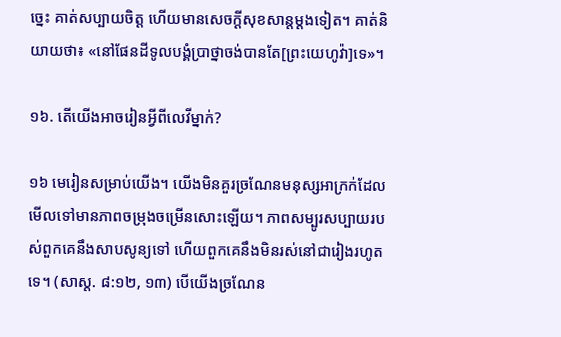ច្នេះ គាត់សប្បាយចិត្ត ហើយមានសេចក្ដីសុខសាន្តម្ដងទៀត។ គាត់និយាយថា៖ «នៅផែនដីទូលបង្គំប្រាថ្នាចង់បានតែ[ព្រះយេហូវ៉ា]ទេ»។

១៦. តើយើងអាចរៀនអ្វីពីលេវីម្នាក់?

១៦ មេរៀនសម្រាប់យើង។ យើងមិនគួរច្រណែនមនុស្សអាក្រក់ដែលមើលទៅមានភាពចម្រុងចម្រើនសោះឡើយ។ ភាពសម្បូរសប្បាយរបស់ពួកគេនឹងសាបសូន្យទៅ ហើយពួកគេនឹងមិនរស់នៅជារៀងរហូតទេ។ (សាស្ត. ៨:១២, ១៣) បើយើងច្រណែន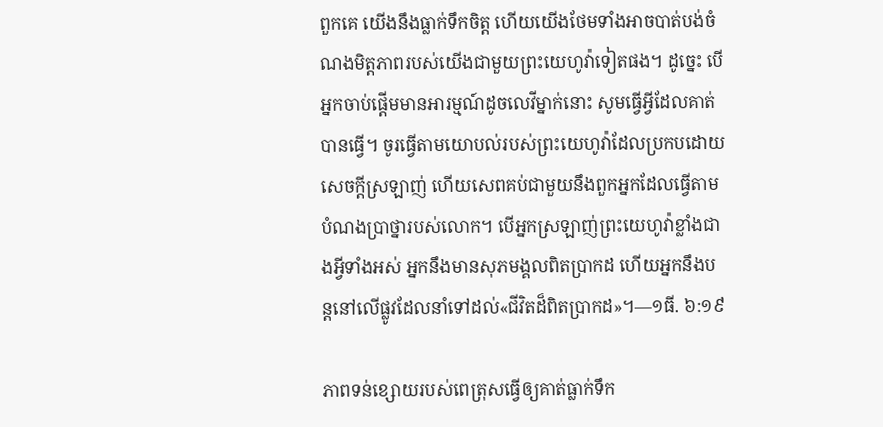ពួកគេ យើងនឹងធ្លាក់ទឹកចិត្ត ហើយយើងថែមទាំងអាចបាត់បង់ចំណងមិត្តភាពរបស់យើងជាមួយព្រះយេហូវ៉ាទៀតផង។ ដូច្នេះ បើអ្នកចាប់ផ្ដើមមានអារម្មណ៍ដូចលេវីម្នាក់នោះ សូមធ្វើអ្វីដែលគាត់បានធ្វើ។ ចូរធ្វើតាមយោបល់របស់ព្រះយេហូវ៉ាដែលប្រកបដោយសេចក្ដីស្រឡាញ់ ហើយសេពគប់ជាមួយនឹងពួកអ្នកដែលធ្វើតាមបំណងប្រាថ្នារបស់លោក។ បើអ្នកស្រឡាញ់ព្រះយេហូវ៉ាខ្លាំងជាងអ្វីទាំងអស់ អ្នកនឹងមានសុភមង្គលពិតប្រាកដ ហើយអ្នកនឹងបន្តនៅលើផ្លូវដែលនាំទៅដល់«ជីវិតដ៏ពិតប្រាកដ»។—១ធី. ៦:១៩

ភាពទន់ខ្សោយរបស់ពេត្រុសធ្វើឲ្យគាត់ធ្លាក់ទឹក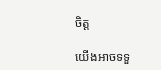ចិត្ត

យើងអាចទទួ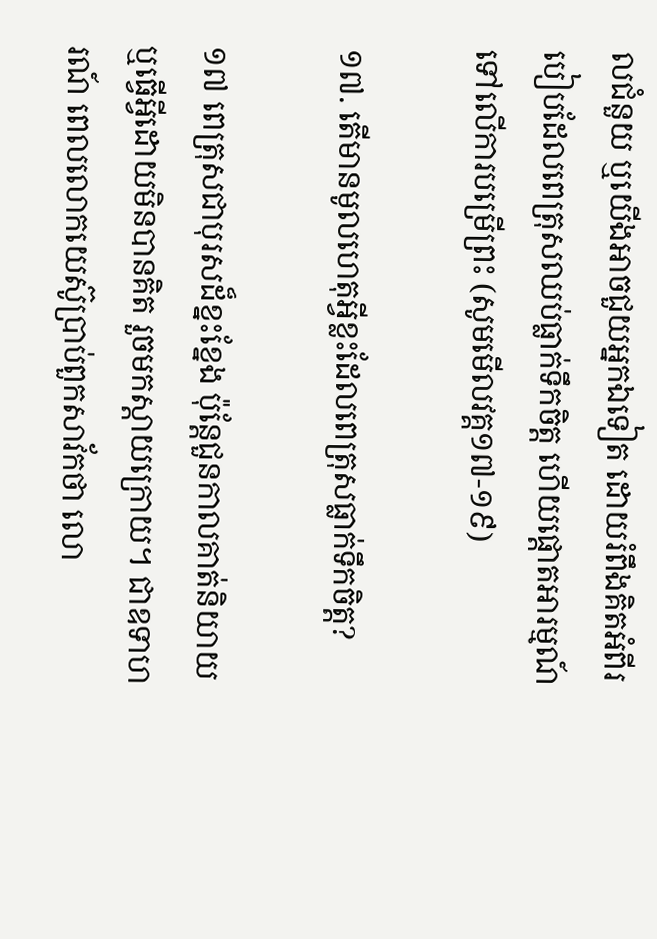លជំនួយ ឬយើងអាចជួយអ្នកឯទៀត ដោយរំពឹងគិតអំពីរបៀបដែលពេត្រុសឈប់ធ្លាក់ទឹកចិត្ត ហើយផ្ដោតអារម្មណ៍ទៅលើការបម្រើព្រះ (សូមមើលវគ្គ១៧-១៩)

១៧. តើមានមូលហេតុអ្វីខ្លះដែលពេត្រុសធ្លាក់ទឹកចិត្ត?

១៧ ពេត្រុសជាបុរសដ៏ខ្នះខ្នែង ប៉ុន្តែជួនកាលគាត់និយាយឬធ្វើអ្វីដោយមិនបានគិត រួចមកស្ដាយក្រោយ។ ជាឧទាហរណ៍ ពេលលោកយេស៊ូប្រាប់ពួកសាវ័កថា លោ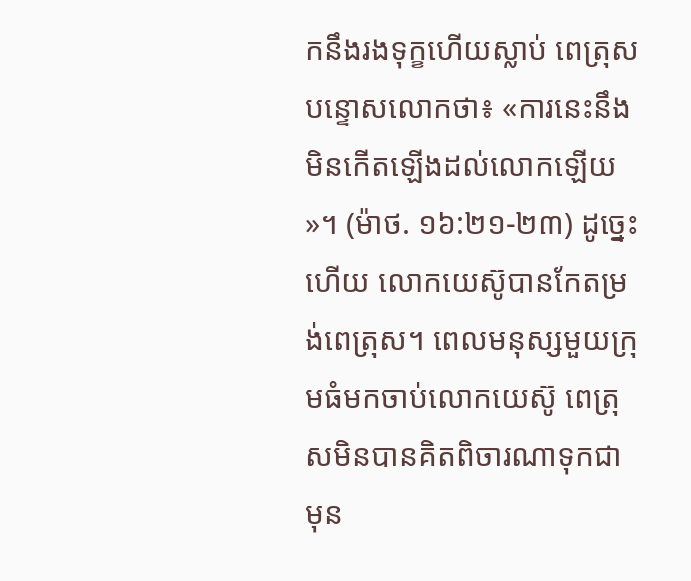កនឹងរងទុក្ខហើយស្លាប់ ពេត្រុសបន្ទោសលោកថា៖ «ការនេះនឹងមិនកើតឡើងដល់លោកឡើយ»។ (ម៉ាថ. ១៦:២១-២៣) ដូច្នេះហើយ លោកយេស៊ូបានកែតម្រង់ពេត្រុស។ ពេលមនុស្សមួយក្រុមធំមកចាប់លោកយេស៊ូ ពេត្រុសមិនបានគិតពិចារណាទុកជាមុន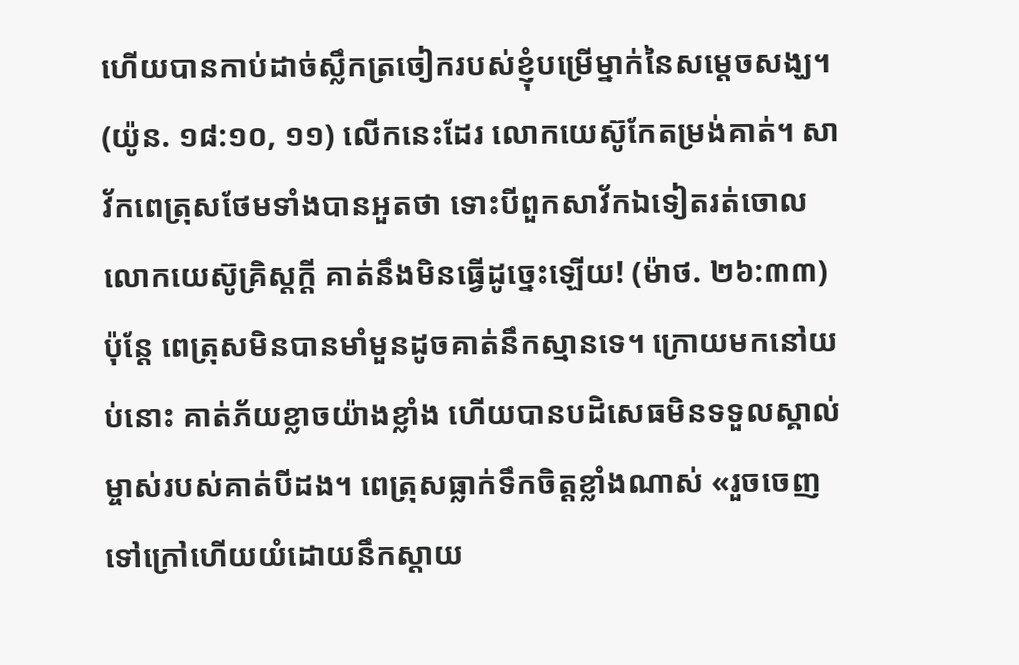ហើយបានកាប់ដាច់ស្លឹកត្រចៀករបស់ខ្ញុំបម្រើម្នាក់នៃសម្ដេចសង្ឃ។ (យ៉ូន. ១៨:១០, ១១) លើកនេះដែរ លោកយេស៊ូកែតម្រង់គាត់។ សាវ័កពេត្រុសថែមទាំងបានអួតថា ទោះបីពួកសាវ័កឯទៀតរត់ចោលលោកយេស៊ូគ្រិស្តក្ដី គាត់នឹងមិនធ្វើដូច្នេះឡើយ! (ម៉ាថ. ២៦:៣៣) ប៉ុន្តែ ពេត្រុសមិនបានមាំមួនដូចគាត់នឹកស្មានទេ។ ក្រោយមកនៅយប់នោះ គាត់ភ័យខ្លាចយ៉ាងខ្លាំង ហើយបានបដិសេធមិនទទួលស្គាល់ម្ចាស់របស់គាត់បីដង។ ពេត្រុសធ្លាក់ទឹកចិត្តខ្លាំងណាស់ «រួចចេញទៅក្រៅហើយយំដោយនឹកស្ដាយ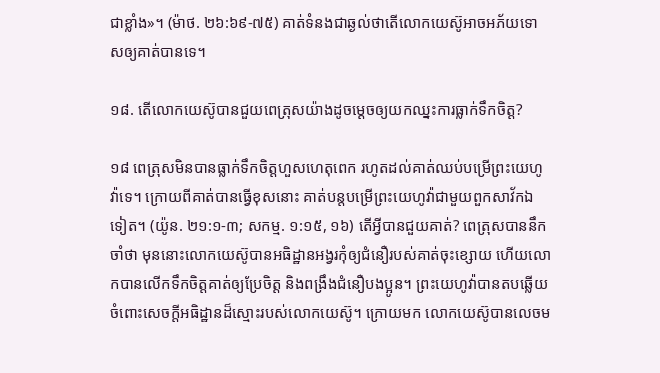ជាខ្លាំង»។ (ម៉ាថ. ២៦:៦៩-៧៥) គាត់ទំនងជាឆ្ងល់ថាតើលោកយេស៊ូអាចអភ័យទោសឲ្យគាត់បានទេ។

១៨. តើលោកយេស៊ូបានជួយពេត្រុសយ៉ាងដូចម្ដេចឲ្យយកឈ្នះការធ្លាក់ទឹកចិត្ត?

១៨ ពេត្រុសមិនបានធ្លាក់ទឹកចិត្តហួសហេតុពេក រហូតដល់គាត់ឈប់បម្រើព្រះយេហូវ៉ាទេ។ ក្រោយពីគាត់បានធ្វើខុសនោះ គាត់បន្តបម្រើព្រះយេហូវ៉ាជាមួយពួកសាវ័កឯទៀត។ (យ៉ូន. ២១:១-៣; សកម្ម. ១:១៥, ១៦) តើអ្វីបានជួយគាត់? ពេត្រុសបាននឹកចាំថា មុននោះលោកយេស៊ូបានអធិដ្ឋានអង្វរកុំឲ្យជំនឿរបស់គាត់ចុះខ្សោយ ហើយលោកបានលើកទឹកចិត្តគាត់ឲ្យប្រែចិត្ត និងពង្រឹងជំនឿបងប្អូន។ ព្រះយេហូវ៉ាបានតបឆ្លើយចំពោះសេចក្ដីអធិដ្ឋានដ៏ស្មោះរបស់លោកយេស៊ូ។ ក្រោយមក លោកយេស៊ូបានលេចម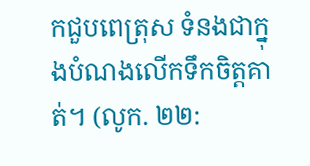កជួបពេត្រុស ទំនងជាក្នុងបំណងលើកទឹកចិត្តគាត់។ (លូក. ២២: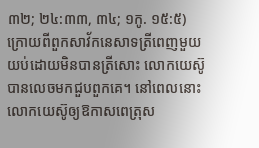៣២; ២៤:៣៣, ៣៤; ១កូ. ១៥:៥) ក្រោយពីពួកសាវ័កនេសាទត្រីពេញមួយយប់ដោយមិនបានត្រីសោះ លោកយេស៊ូបានលេចមកជួបពួកគេ។ នៅពេលនោះ លោកយេស៊ូឲ្យឱកាសពេត្រុស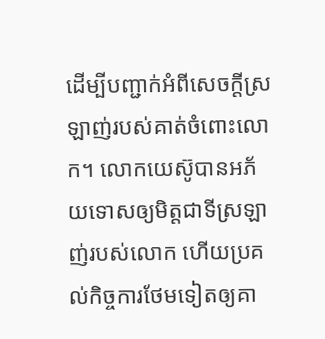ដើម្បីបញ្ជាក់អំពីសេចក្ដីស្រឡាញ់របស់គាត់ចំពោះលោក។ លោកយេស៊ូបានអភ័យទោសឲ្យមិត្តជាទីស្រឡាញ់របស់លោក ហើយប្រគល់កិច្ចការថែមទៀតឲ្យគា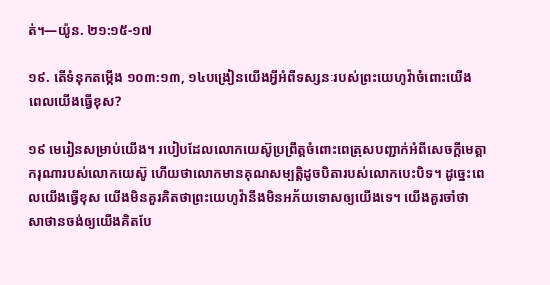ត់។—យ៉ូន. ២១:១៥-១៧

១៩. តើទំនុកតម្កើង ១០៣:១៣, ១៤បង្រៀនយើងអ្វីអំពីទស្សនៈរបស់ព្រះយេហូវ៉ាចំពោះយើង ពេលយើងធ្វើខុស?

១៩ មេរៀនសម្រាប់យើង។ របៀបដែលលោកយេស៊ូប្រព្រឹត្តចំពោះពេត្រុសបញ្ជាក់អំពីសេចក្ដីមេត្តាករុណារបស់លោកយេស៊ូ ហើយថាលោកមានគុណសម្បត្តិដូចបិតារបស់លោកបេះបិទ។ ដូច្នេះពេលយើងធ្វើខុស យើងមិនគួរគិតថាព្រះយេហូវ៉ានឹងមិនអភ័យទោសឲ្យយើងទេ។ យើងគួរចាំថា សាថានចង់ឲ្យយើងគិតបែ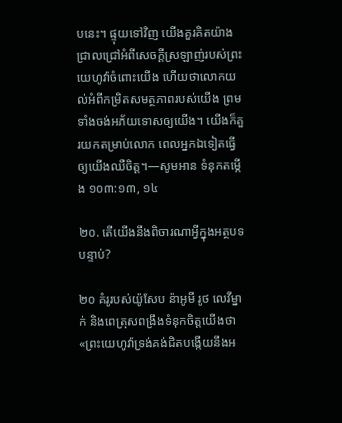បនេះ។ ផ្ទុយទៅវិញ យើងគួរគិតយ៉ាងជ្រាលជ្រៅអំពីសេចក្ដីស្រឡាញ់របស់ព្រះយេហូវ៉ាចំពោះយើង ហើយថាលោកយល់អំពីកម្រិតសមត្ថភាពរបស់យើង ព្រមទាំងចង់អភ័យទោសឲ្យយើង។ យើងក៏គួរយកតម្រាប់លោក ពេលអ្នកឯទៀតធ្វើឲ្យយើងឈឺចិត្ត។—សូមអាន ទំនុកតម្កើង ១០៣:១៣, ១៤

២០. តើយើងនឹងពិចារណាអ្វីក្នុងអត្ថបទបន្ទាប់?

២០ គំរូរបស់យ៉ូសែប ន៉ាអូមី រូថ លេវីម្នាក់ និងពេត្រុសពង្រឹងទំនុកចិត្តយើងថា «ព្រះយេហូវ៉ាទ្រង់គង់ជិតបង្កើយនឹងអ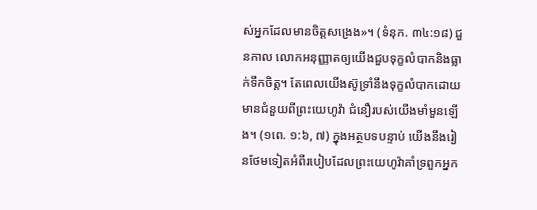ស់អ្នកដែលមានចិត្តសង្រេង»។ (ទំនុក. ៣៤:១៨) ជួនកាល លោកអនុញ្ញាតឲ្យយើងជួបទុក្ខលំបាកនិងធ្លាក់ទឹកចិត្ត។ តែពេលយើងស៊ូទ្រាំនឹងទុក្ខលំបាកដោយមានជំនួយពីព្រះយេហូវ៉ា ជំនឿរបស់យើងមាំមួនឡើង។ (១ពេ. ១:៦, ៧) ក្នុងអត្ថបទបន្ទាប់ យើងនឹងរៀនថែមទៀតអំពីរបៀបដែលព្រះយេហូវ៉ាគាំទ្រពួកអ្នក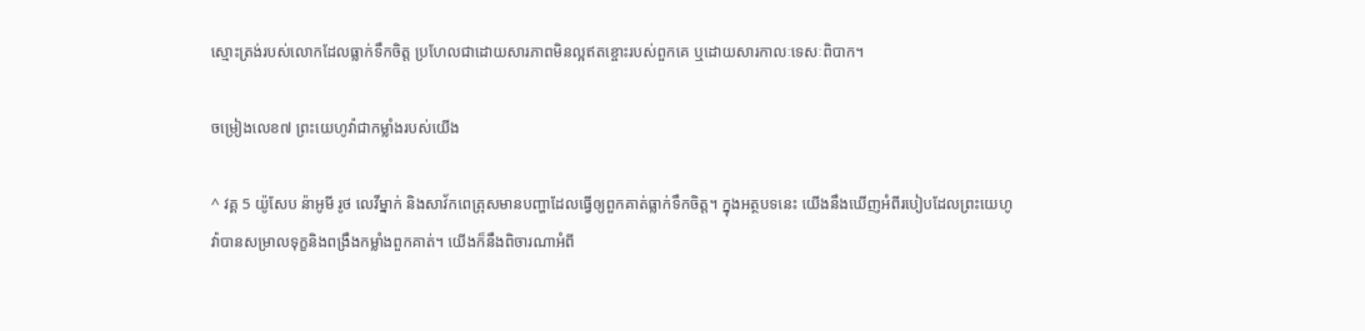ស្មោះត្រង់របស់លោកដែលធ្លាក់ទឹកចិត្ត ប្រហែលជាដោយសារភាពមិនល្អឥតខ្ចោះរបស់ពួកគេ ឬដោយសារកាលៈទេសៈពិបាក។

ចម្រៀងលេខ៧ ព្រះយេហូវ៉ាជាកម្លាំងរបស់យើង

^ វគ្គ 5 យ៉ូសែប ន៉ាអូមី រូថ លេវីម្នាក់ និងសាវ័កពេត្រុសមានបញ្ហាដែលធ្វើឲ្យពួកគាត់ធ្លាក់ទឹកចិត្ត។ ក្នុងអត្ថបទនេះ យើងនឹងឃើញអំពីរបៀបដែលព្រះយេហូវ៉ាបានសម្រាលទុក្ខនិងពង្រឹងកម្លាំងពួកគាត់។ យើងក៏នឹងពិចារណាអំពី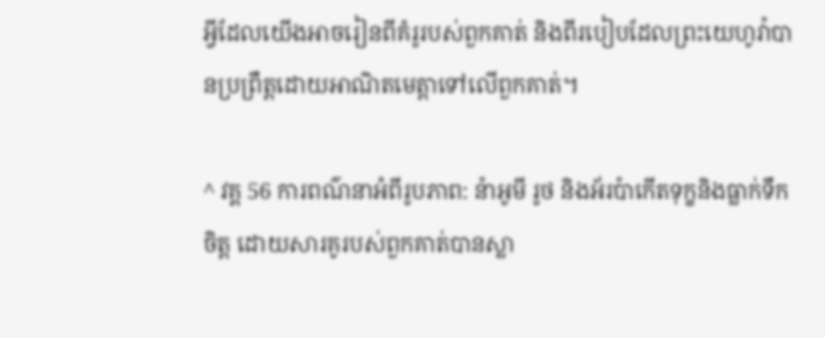អ្វីដែលយើងអាចរៀនពីគំរូរបស់ពួកគាត់ និងពីរបៀបដែលព្រះយេហូវ៉ាបានប្រព្រឹត្តដោយអាណិតមេត្តាទៅលើពួកគាត់។

^ វគ្គ 56 ការពណ៌នាអំពីរូបភាព: ន៉ាអូមី រូថ និងអ័រប៉ាកើតទុក្ខនិងធ្លាក់ទឹកចិត្ត ដោយសារគូរបស់ពួកគាត់បានស្លា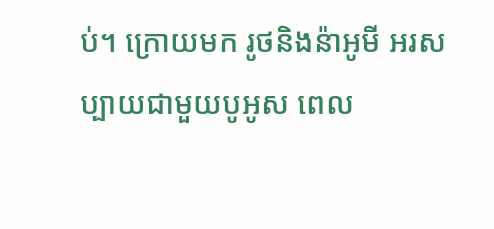ប់។ ក្រោយមក រូថនិងន៉ាអូមី អរសប្បាយជាមួយបូអូស ពេល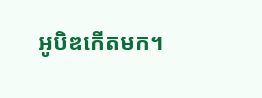អូបិឌកើតមក។